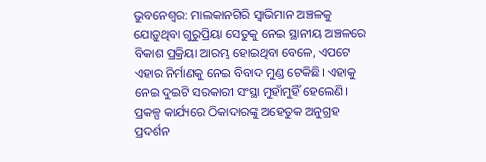ଭୁବନେଶ୍ୱର: ମାଲକାନଗିରି ସ୍ୱାଭିମାନ ଅଞ୍ଚଳକୁ ଯୋଡ଼ୁଥିବା ଗୁରୁପ୍ରିୟା ସେତୁକୁ ନେଇ ସ୍ଥାନୀୟ ଅଞ୍ଚଳରେ ବିକାଶ ପ୍ରକ୍ରିୟା ଆରମ୍ଭ ହୋଇଥିବା ବେଳେ, ଏପଟେ ଏହାର ନିର୍ମାଣକୁ ନେଇ ବିବାଦ ମୁଣ୍ଡ ଟେକିଛି। ଏହାକୁ ନେଇ ଦୁଇଟି ସରକାରୀ ସଂସ୍ଥା ମୁହାଁମୁହିଁ ହେଲେଣି। ପ୍ରକଳ୍ପ କାର୍ଯ୍ୟରେ ଠିକାଦାରଙ୍କୁ ଅହେତୁକ ଅନୁଗ୍ରହ ପ୍ରଦର୍ଶନ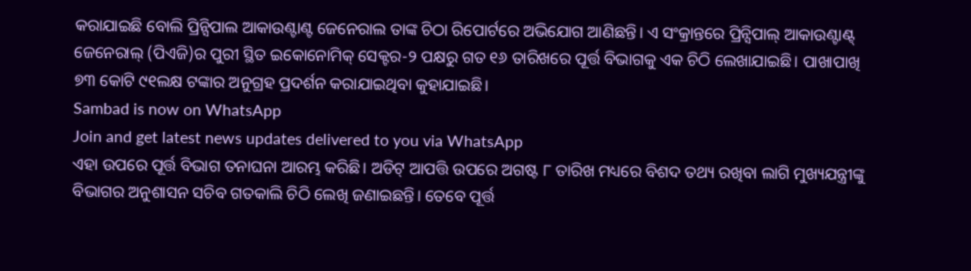କରାଯାଇଛି ବୋଲି ପ୍ରିନ୍ସିପାଲ ଆକାଉଣ୍ଟାଣ୍ଟ ଜେନେରାଲ ତାଙ୍କ ଚିଠା ରିପୋର୍ଟରେ ଅଭିଯୋଗ ଆଣିଛନ୍ତି। ଏ ସଂକ୍ରାନ୍ତରେ ପ୍ରିନ୍ସିପାଲ୍ ଆକାଉଣ୍ଟାଣ୍ଟ୍ ଜେନେରାଲ୍ (ପିଏଜି)ର ପୁରୀ ସ୍ଥିତ ଇକୋନୋମିକ୍ ସେକ୍ଟର-୨ ପକ୍ଷରୁ ଗତ ୧୬ ତାରିଖରେ ପୂର୍ତ୍ତ ବିଭାଗକୁ ଏକ ଚିଠି ଲେଖାଯାଇଛି। ପାଖାପାଖି ୭୩ କୋଟି ୯୧ଲକ୍ଷ ଟଙ୍କାର ଅନୁଗ୍ରହ ପ୍ରଦର୍ଶନ କରାଯାଇଥିବା କୁହାଯାଇଛି।
Sambad is now on WhatsApp
Join and get latest news updates delivered to you via WhatsApp
ଏହା ଉପରେ ପୂର୍ତ୍ତ ବିଭାଗ ତନାଘନା ଆରମ୍ଭ କରିଛି। ଅଡିଟ୍ ଆପତ୍ତି ଉପରେ ଅଗଷ୍ଟ ୮ ତାରିଖ ମଧ୍ୟରେ ବିଶଦ ତଥ୍ୟ ରଖିବା ଲାଗି ମୁଖ୍ୟଯନ୍ତ୍ରୀଙ୍କୁ ବିଭାଗର ଅନୁଶାସନ ସଚିବ ଗତକାଲି ଚିଠି ଲେଖି ଜଣାଇଛନ୍ତି। ତେବେ ପୂର୍ତ୍ତ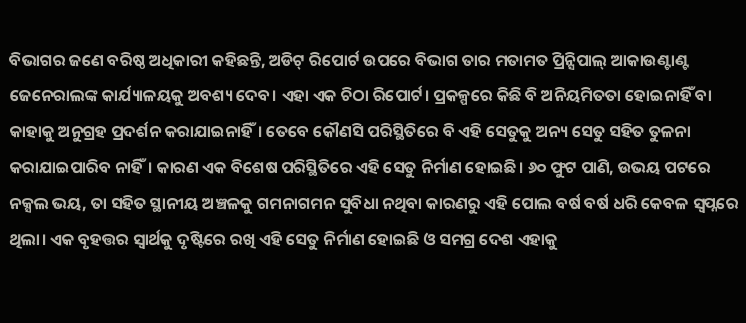ବିଭାଗର ଜଣେ ବରିଷ୍ଠ ଅଧିକାରୀ କହିଛନ୍ତି, ଅଡିଟ୍ ରିପୋର୍ଟ ଉପରେ ବିଭାଗ ତାର ମତାମତ ପ୍ରିନ୍ସିପାଲ୍ ଆକାଉଣ୍ଟାଣ୍ଟ ଜେନେରାଲଙ୍କ କାର୍ଯ୍ୟାଳୟକୁ ଅବଶ୍ୟ ଦେବ। ଏହା ଏକ ଚିଠା ରିପୋର୍ଟ। ପ୍ରକଳ୍ପରେ କିଛି ବି ଅନିୟମିତତା ହୋଇନାହିଁ ବା କାହାକୁ ଅନୁଗ୍ରହ ପ୍ରଦର୍ଶନ କରାଯାଇନାହିଁ। ତେବେ କୌଣସି ପରିସ୍ଥିତିରେ ବି ଏହି ସେତୁକୁ ଅନ୍ୟ ସେତୁ ସହିତ ତୁଳନା କରାଯାଇପାରିବ ନାହିଁ। କାରଣ ଏକ ବିଶେଷ ପରିସ୍ଥିତିରେ ଏହି ସେତୁ ନିର୍ମାଣ ହୋଇଛି। ୬୦ ଫୁଟ ପାଣି, ଉଭୟ ପଟରେ ନକ୍ସଲ ଭୟ, ତା ସହିତ ସ୍ଥାନୀୟ ଅଞ୍ଚଳକୁ ଗମନାଗମନ ସୁବିଧା ନଥିବା କାରଣରୁ ଏହି ପୋଲ ବର୍ଷ ବର୍ଷ ଧରି କେବଳ ସ୍ୱପ୍ନରେ ଥିଲା। ଏକ ବୃହତ୍ତର ସ୍ୱାର୍ଥକୁ ଦୃଷ୍ଟିରେ ରଖି ଏହି ସେତୁ ନିର୍ମାଣ ହୋଇଛି ଓ ସମଗ୍ର ଦେଶ ଏହାକୁ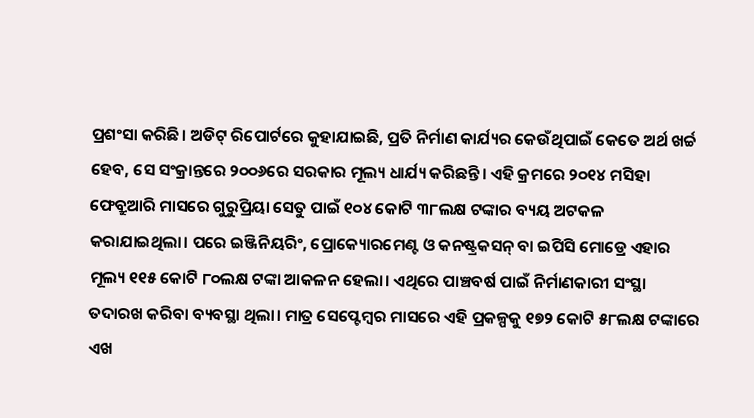ପ୍ରଶଂସା କରିଛି। ଅଡିଟ୍ ରିପୋର୍ଟରେ କୁହାଯାଇଛି, ପ୍ରତି ନିର୍ମାଣ କାର୍ଯ୍ୟର କେଉଁଥିପାଇଁ କେତେ ଅର୍ଥ ଖର୍ଚ୍ଚ ହେବ, ସେ ସଂକ୍ରାନ୍ତରେ ୨୦୦୬ରେ ସରକାର ମୂଲ୍ୟ ଧାର୍ଯ୍ୟ କରିଛନ୍ତି। ଏହି କ୍ରମରେ ୨୦୧୪ ମସିହା ଫେବ୍ରୁଆରି ମାସରେ ଗୁରୁପ୍ରିୟା ସେତୁ ପାଇଁ ୧୦୪ କୋଟି ୩୮ଲକ୍ଷ ଟଙ୍କାର ବ୍ୟୟ ଅଟକଳ କରାଯାଇଥିଲା। ପରେ ଇଞ୍ଜିନିୟରିଂ, ପ୍ରୋକ୍ୟୋରମେଣ୍ଟ ଓ କନଷ୍ଟ୍ରକସନ୍ ବା ଇପିସି ମୋଡ୍ରେ ଏହାର ମୂଲ୍ୟ ୧୧୫ କୋଟି ୮୦ଲକ୍ଷ ଟଙ୍କା ଆକଳନ ହେଲା। ଏଥିରେ ପାଞ୍ଚବର୍ଷ ପାଇଁ ନିର୍ମାଣକାରୀ ସଂସ୍ଥା ତଦାରଖ କରିବା ବ୍ୟବସ୍ଥା ଥିଲା। ମାତ୍ର ସେପ୍ଟେମ୍ବର ମାସରେ ଏହି ପ୍ରକଳ୍ପକୁ ୧୭୨ କୋଟି ୫୮ଲକ୍ଷ ଟଙ୍କାରେ ଏଖ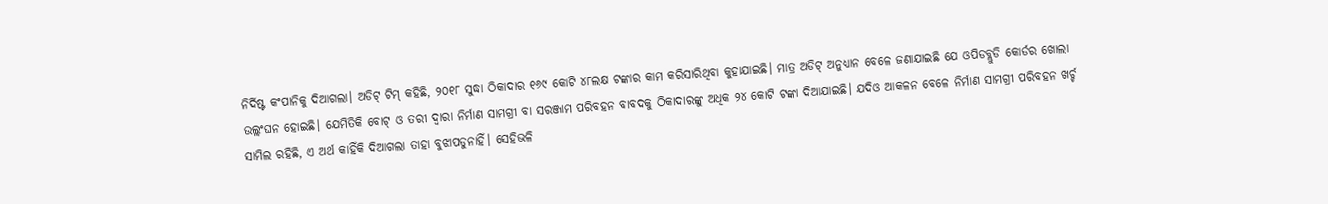ନିର୍ଦିଷ୍ଟ କଂପାନିକୁ ଦିଆଗଲା। ଅଡିଟ୍ ଟିମ୍ କହିଛି, ୨୦୧୮ ସୁଦ୍ଧା ଠିକାଦାର ୧୬୯ କୋଟି ୪୮ଲକ୍ଷ ଟଙ୍କାର କାମ କରିସାରିଥିବା କୁହାଯାଇଛି। ମାତ୍ର ଅଡିଟ୍ ଅନୁଧ୍ୟାନ ବେଳେ ଜଣାଯାଇଛି ଯେ ଓପିଡବ୍ଲୁଡି କୋର୍ଡର ଖୋଲା ଉଲ୍ଲଂଘନ ହୋଇଛି। ଯେମିତିକି ବୋଟ୍ ଓ ତରୀ ଦ୍ୱାରା ନିର୍ମାଣ ସାମଗ୍ରୀ ବା ସରଞ୍ଜାମ ପରିବହନ ବାବଦକୁ ଠିକାଦାରଙ୍କୁ ଅଧିକ ୨୪ କୋଟି ଟଙ୍କା ଦିଆଯାଇଛି। ଯଦିଓ ଆକଳନ ବେଳେ ନିର୍ମାଣ ସାମଗ୍ରୀ ପରିବହନ ଖର୍ଚ୍ଚ ସାମିଲ ରହିଛି, ଏ ଅର୍ଥ କାହିଁକି ଦିଆଗଲା ତାହା ବୁଝାପଡୁନାହିଁ। ସେହିଭଳି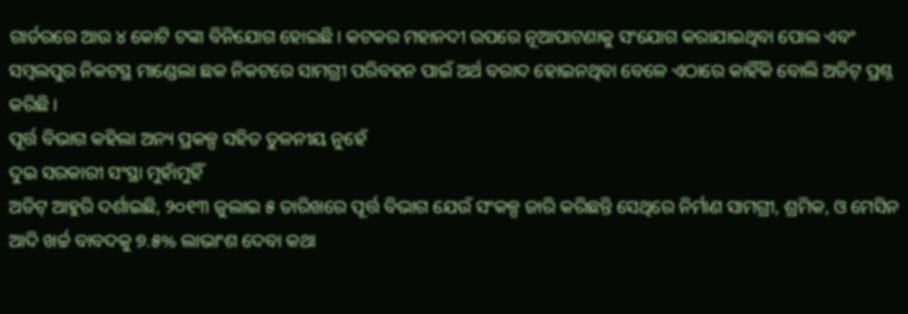ଗାର୍ଡରରେ ଆଉ ୪ କୋଟି ଟଙ୍କା ବିନିଯୋଗ ହୋଇଛି। କଟକର ମହାନଦୀ ଉପରେ ନୂଆପାଟଣାକୁ ସଂଯୋଗ କରାଯାଇଥିବା ପୋଲ ଏବଂ ସମ୍ବଲପୁର ନିକଟସ୍ଥ ମାଣ୍ଡେଲା ଛକ ନିକଟରେ ସାମଗ୍ରୀ ପରିବହନ ପାଇଁ ଅର୍ଥ ବରାଦ ହୋଇନଥିବା ବେଳେ ଏଠାରେ କାହିଁକି ବୋଲି ଅଡିଟ୍ ପ୍ରଶ୍ନ କରିଛି।
ପୂର୍ତ୍ତ ବିଭାଗ କହିଲା ଅନ୍ୟ ପ୍ରକଳ୍ପ ସହିତ ତୁଳନୀୟ ନୁହେଁ
ଦୁଇ ସରକାରୀ ସଂସ୍ଥା ମୁହାଁମୁହିଁ
ଅଡିଟ୍ ଆହୁରି ଦର୍ଶାଇଛି, ୨୦୧୩ ଜୁଲାଇ ୫ ତାରିଖରେ ପୂର୍ତ୍ତ ବିଭାଗ ଯେଉଁ ସଂକଳ୍ପ ଜାରି କରିଛନ୍ତି ସେଥିରେ ନିର୍ମାଣ ସାମଗ୍ରୀ, ଶ୍ରମିକ, ଓ ମେସିନ ଆଦି ଖର୍ଚ୍ଚ ବାବଦକୁ ୭.୫% ଲାଭାଂଶ ଦେବା କଥା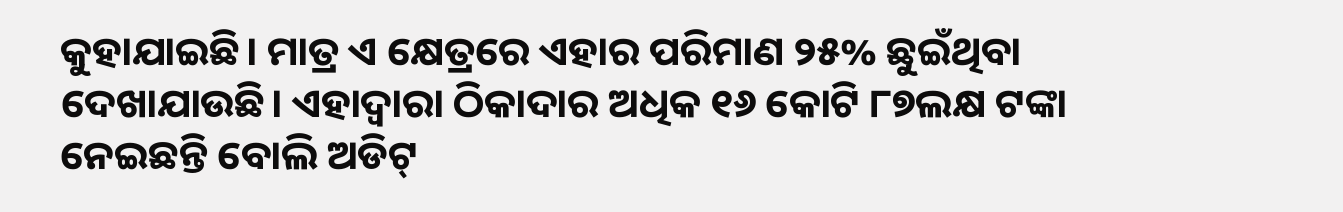କୁହାଯାଇଛି। ମାତ୍ର ଏ କ୍ଷେତ୍ରରେ ଏହାର ପରିମାଣ ୨୫% ଛୁଇଁଥିବା ଦେଖାଯାଉଛି। ଏହାଦ୍ୱାରା ଠିକାଦାର ଅଧିକ ୧୬ କୋଟି ୮୭ଲକ୍ଷ ଟଙ୍କା ନେଇଛନ୍ତି ବୋଲି ଅଡିଟ୍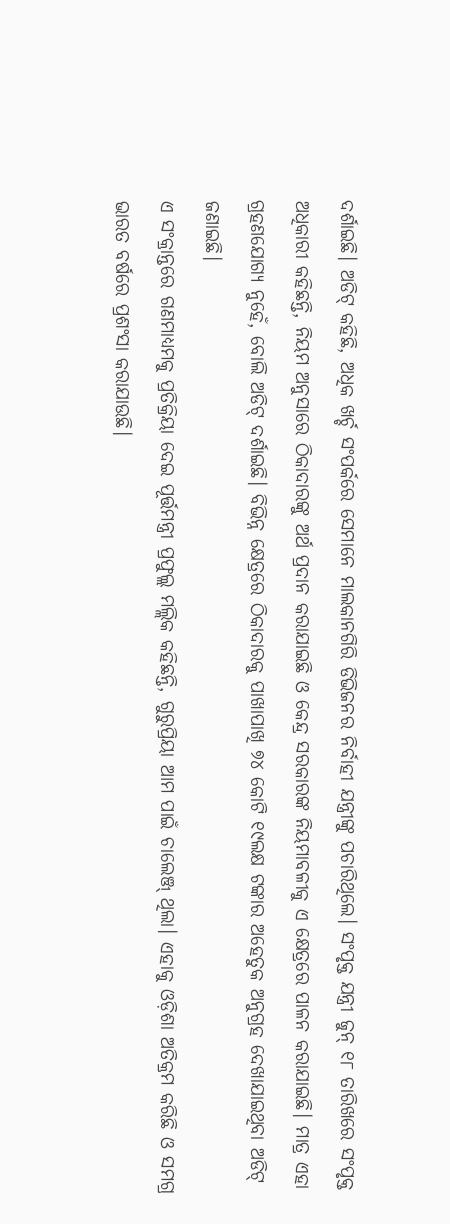ଦର୍ଶାଇଛି। ଅଡିଟ୍ କହିଛି, ଅଧିକ ଖର୍ଚ୍ଚ ସଂପର୍କରେ ସେମାନେ ମାଲକାନଗିରି ଡିଭିଜନର ନିର୍ବାହୀ ଯନ୍ତ୍ରୀଙ୍କୁ ପଚାରିଥିଲେ। ସଂପୃକ୍ତ ଯନ୍ତ୍ରୀ ଜୁନ୍ ୧୮ ତାରିଖରେ ସଂପୃକ୍ତ ଅଧିକାରୀ କହିଛନ୍ତି, ନିୟମ ଅନୁସାରେ ଠିକାଦାରଙ୍କୁ ଅର୍ଥ ପ୍ରଦାନ କରାଯାଇଛି ଓ କେନ୍ଦ୍ର ସରକାରଙ୍କ ନିୟମାବଳୀକୁ ଏ କ୍ଷେତ୍ରରେ ପାଳନ କରାଯାଇଛି। ମାତ୍ର ଏହା ଗ୍ରହଣଯୋଗ୍ୟ ନୁହେଁ, ବୋଲି ଅଡିଟ୍ ଦର୍ଶାଇଛି। ବିଭିନ୍ନ କ୍ଷେତ୍ରରେ ଠିକାଦାରକୁ ପାଖାପାଖି ୭୪ କୋଟି ୧୯ଲକ୍ଷ ଟଙ୍କାର ଅହେତୁକ ଅନୁଗ୍ରହ ଦେଖାଯାଇଥିବା ଅଡିଟ୍ ଜଣାଇଛି।
ଏ ସଂକ୍ରାନ୍ତରେ ଗଣମାଧ୍ୟମକୁ ପ୍ରତିକ୍ରିୟା ଦେଇ ପୂର୍ତ୍ତମନ୍ତ୍ରୀ ପ୍ରଫୁଲ୍ଲ ମଲ୍ଲିକ କହିଛନ୍ତି, ଗୁରୁପ୍ରିୟା ଆମ ପାଇଁ ଚାଲେଞ୍ଜ୍ ଥିଲା। ଏହାକୁ ଓଡ଼ିଶା ଅତିକ୍ରମ କରିଛି ଓ ସମଗ୍ର ଭାରତ ବର୍ଷରେ ପ୍ରଶଂସା କରାଯାଉଛି।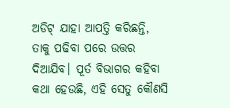ଅଡିଟ୍ ଯାହା ଆପତ୍ତି କରିଛନ୍ତି, ତାକୁ ପଢିବା ପରେ ଉତ୍ତର ଦିଆଯିବ। ପୂର୍ତ ବିଭାଗର କହିବା କଥା ହେଉଛି, ଏହି ସେତୁ କୌଣସି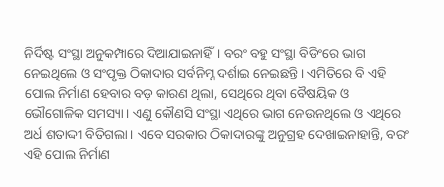ନିର୍ଦିଷ୍ଟ ସଂସ୍ଥା ଅନୁକମ୍ପାରେ ଦିଆଯାଇନାହିଁ। ବରଂ ବହୁ ସଂସ୍ଥା ବିଡିଂରେ ଭାଗ ନେଇଥିଲେ ଓ ସଂପୃକ୍ତ ଠିକାଦାର ସର୍ବନିମ୍ନ ଦର୍ଶାଇ ନେଇଛନ୍ତି। ଏମିତିରେ ବି ଏହି ପୋଲ ନିର୍ମାଣ ହେବାର ବଡ଼ କାରଣ ଥିଲା, ସେଥିରେ ଥିବା ବୈଷୟିକ ଓ ଭୌଗୋଳିକ ସମସ୍ୟା। ଏଣୁ କୌଣସି ସଂସ୍ଥା ଏଥିରେ ଭାଗ ନେଉନଥିଲେ ଓ ଏଥିରେ ଅର୍ଧ ଶତାଦ୍ଦୀ ବିତିଗଲା। ଏବେ ସରକାର ଠିକାଦାରଙ୍କୁ ଅନୁଗ୍ରହ ଦେଖାଇନାହାନ୍ତି, ବରଂ ଏହି ପୋଲ ନିର୍ମାଣ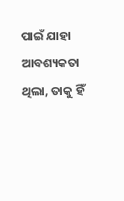ପାଇଁ ଯାହା ଆବଶ୍ୟକତା ଥିଲା, ତାକୁ ହିଁ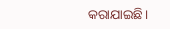କରାଯାଇଛି।